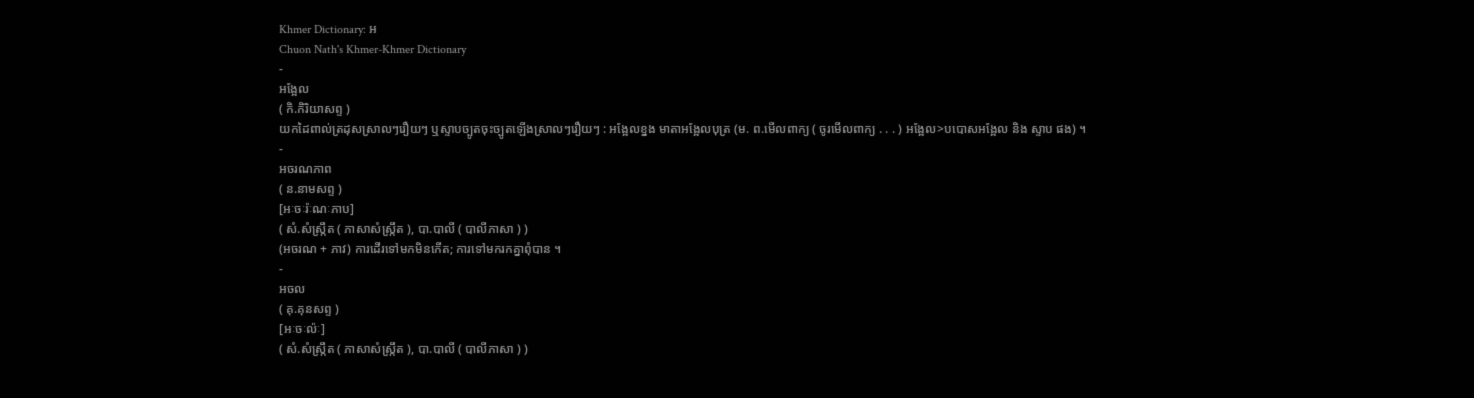Khmer Dictionary: អ
Chuon Nath's Khmer-Khmer Dictionary
-
អង្អែល
( កិ.កិរិយាសព្ទ )
យកដៃពាល់ត្រដុសស្រាលៗរឿយៗ ឬស្ទាបច្បូតចុះច្បូតឡើងស្រាលៗរឿយៗ : អង្អែលខ្នង មាតាអង្អែលបុត្រ (ម. ព.មើលពាក្យ ( ចូរមើលពាក្យ . . . ) អង្អែល>បបោសអង្អែល និង ស្ទាប ផង) ។
-
អចរណភាព
( ន.នាមសព្ទ )
[អៈចៈរ៉ៈណៈភាប]
( សំ.សំស្រ្កឹត ( ភាសាសំស្រ្កឹត ), បា.បាលី ( បាលីភាសា ) )
(អចរណ + ភាវ) ការដើរទៅមកមិនកើត; ការទៅមករកគ្នាពុំបាន ។
-
អចល
( គុ.គុនសព្ទ )
[អៈចៈល៉ៈ]
( សំ.សំស្រ្កឹត ( ភាសាសំស្រ្កឹត ), បា.បាលី ( បាលីភាសា ) )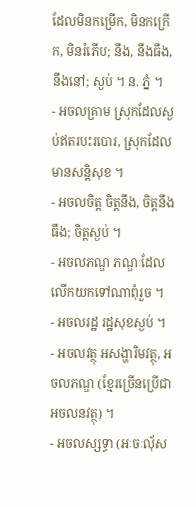ដែលមិនកម្រើក, មិនកក្រើក, មិនរំភើប; នឹង, នឹងធឹង, នឹងនៅ; ស្ងប់ ។ ន. ភ្នំ ។
- អចលគ្រាម ស្រុកដែលស្ងប់ឥតរបះរបោរ, ស្រុកដែលមានសន្តិសុខ ។
- អចលចិត្ត ចិត្តនឹង, ចិត្តនឹងធឹង; ចិត្តស្ងប់ ។
- អចលភណ្ឌ ភណ្ឌៈដែលលើកយកទៅណាពុំរួច ។
- អចលរដ្ឋ រដ្ឋសុខស្ងប់ ។
- អចលវត្ថុ អសង្ហារិមវត្ថុ, អចលភណ្ឌ (ខ្មែរច្រើនប្រើជា អចលនវត្ថុ) ។
- អចលស្សទ្ធា (អៈចៈលុ័ស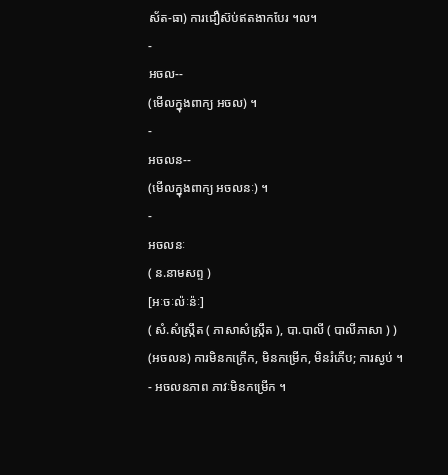ស័ត-ធា) ការជឿស៊ប់ឥតងាកបែរ ។ល។
-
អចល--
(មើលក្នុងពាក្យ អចល) ។
-
អចលន--
(មើលក្នុងពាក្យ អចលនៈ) ។
-
អចលនៈ
( ន.នាមសព្ទ )
[អៈចៈល៉ៈន៉ៈ]
( សំ.សំស្រ្កឹត ( ភាសាសំស្រ្កឹត ), បា.បាលី ( បាលីភាសា ) )
(អចលន) ការមិនកក្រើក, មិនកម្រើក, មិនរំភើប; ការស្ងប់ ។
- អចលនភាព ភាវៈមិនកម្រើក ។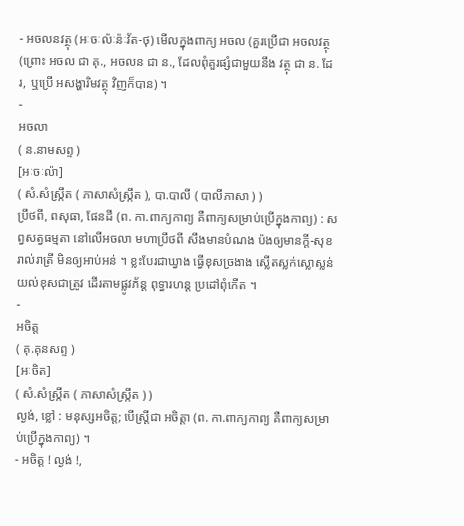- អចលនវត្ថុ (អៈចៈល៉ៈន៉ៈវ័ត-ថុ) មើលក្នុងពាក្យ អចល (គួរប្រើជា អចលវត្ថុ (ព្រោះ អចល ជា គុ., អចលន ជា ន., ដែលពុំគួរផ្សំជាមួយនឹង វត្ថុ ជា ន. ដែរ, ឬប្រើ អសង្ហារិមវត្ថុ វិញក៏បាន) ។
-
អចលា
( ន.នាមសព្ទ )
[អៈចៈល៉ា]
( សំ.សំស្រ្កឹត ( ភាសាសំស្រ្កឹត ), បា.បាលី ( បាលីភាសា ) )
ប្រឹថពី, ពសុធា, ផែនដី (ព. កា.ពាក្យកាព្យ គឺពាក្យសម្រាប់ប្រើក្នុងកាព្យ) : សព្វសត្វធម្មតា នៅលើអចលា មហាប្រឹថពី សឹងមានបំណង ប៉ងឲ្យមានក្តី-សុខរាល់រាត្រី មិនឲ្យអាប់អន់ ។ ខ្លះបែរជាឃ្វាង ធ្វើខុសច្រងាង ស្លើតស្លក់ស្លោស្លន់ យល់ខុសជាត្រូវ ដើរតាមផ្លូវភ័ន្ត ពុទ្ធារហន្ត ប្រដៅពុំកើត ។
-
អចិត្ត
( គុ.គុនសព្ទ )
[អៈចិត]
( សំ.សំស្រ្កឹត ( ភាសាសំស្រ្កឹត ) )
ល្ងង់, ខ្លៅ : មនុស្សអចិត្ត; បើស្ត្រីជា អចិត្តា (ព. កា.ពាក្យកាព្យ គឺពាក្យសម្រាប់ប្រើក្នុងកាព្យ) ។
- អចិត្ត ! ល្ងង់ !,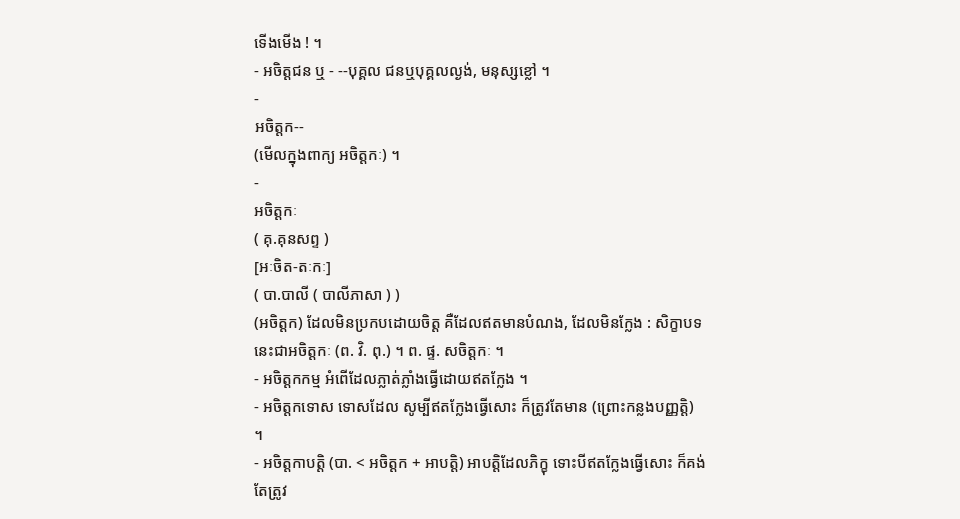ទើងមើង ! ។
- អចិត្តជន ឬ - --បុគ្គល ជនឬបុគ្គលល្ងង់, មនុស្សខ្លៅ ។
-
អចិត្តក--
(មើលក្នុងពាក្យ អចិត្តកៈ) ។
-
អចិត្តកៈ
( គុ.គុនសព្ទ )
[អៈចិត-តៈកៈ]
( បា.បាលី ( បាលីភាសា ) )
(អចិត្តក) ដែលមិនប្រកបដោយចិត្ត គឺដែលឥតមានបំណង, ដែលមិនក្លែង : សិក្ខាបទនេះជាអចិត្តកៈ (ព. វិ. ពុ.) ។ ព. ផ្ទ. សចិត្តកៈ ។
- អចិត្តកកម្ម អំពើដែលភ្លាត់ភ្លាំងធ្វើដោយឥតក្លែង ។
- អចិត្តកទោស ទោសដែល សូម្បីឥតក្លែងធ្វើសោះ ក៏ត្រូវតែមាន (ព្រោះកន្លងបញ្ញត្តិ) ។
- អចិត្តកាបត្តិ (បា. < អចិត្តក + អាបត្តិ) អាបត្តិដែលភិក្ខុ ទោះបីឥតក្លែងធ្វើសោះ ក៏គង់តែត្រូវ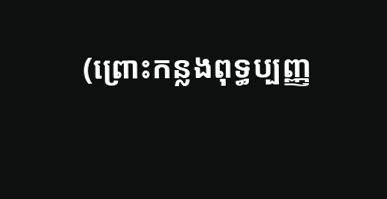(ព្រោះកន្លងពុទ្ធប្បញ្ញ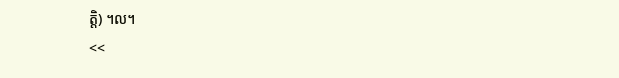ត្តិ) ។ល។
<<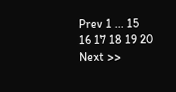Prev 1 ... 15 16 17 18 19 20 Next >>